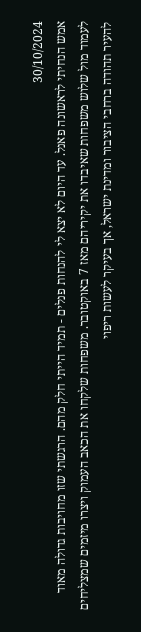30/10/2024
אמש הנחיתי לראשונה פאנל. עד היום לא יצא לי להנחות פנלים - תמיד הייתי חלק מהם. הרגשתי שזו מחויבות גדולה מאוד לעמוד מול שלוש משפחות שאיבדו את יקיריהם מאז 7 באוקטובר. משפחות שלקחו את הכאב העמוק ויצרו מיזמים שמצליחים להעיר תהודה ברחבי הציבור ומדינת ישראל, אך בעיקר לעשות ריפוי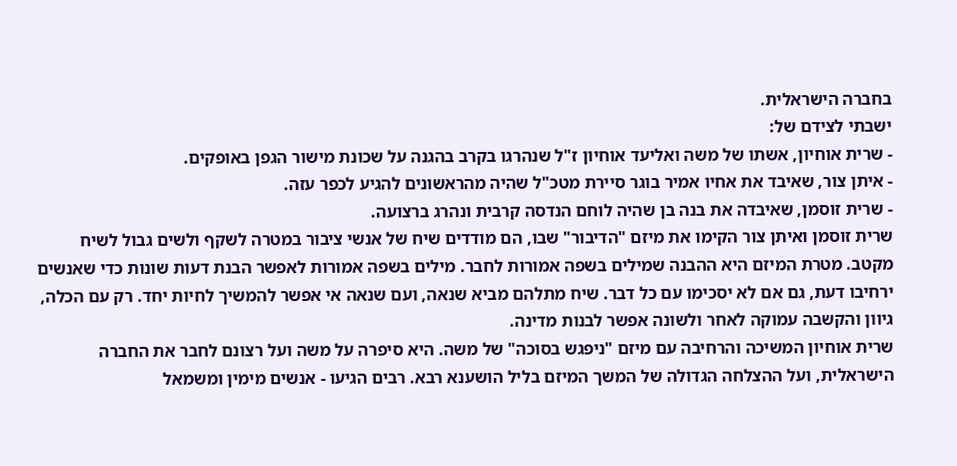בחברה הישראלית.
ישבתי לצידם של:
- שרית אוחיון, אשתו של משה ואליעד אוחיון ז"ל שנהרגו בקרב בהגנה על שכונת מישור הגפן באופקים.
- איתן צור, שאיבד את אחיו אמיר בוגר סיירת מטכ"ל שהיה מהראשונים להגיע לכפר עזה.
- שרית זוסמן, שאיבדה את בנה בן שהיה לוחם הנדסה קרבית ונהרג ברצועה.
שרית זוסמן ואיתן צור הקימו את מיזם "הדיבור" שבו, הם מודדים שיח של אנשי ציבור במטרה לשקף ולשים גבול לשיח מקטב. מטרת המיזם היא ההבנה שמילים בשפה אמורות לחבר. מילים בשפה אמורות לאפשר הבנת דעות שונות כדי שאנשים ירחיבו דעת, גם אם לא יסכימו עם כל דבר. שיח מתלהם מביא שנאה, ועם שנאה אי אפשר להמשיך לחיות יחד. רק עם הכלה, גיוון והקשבה עמוקה לאחר ולשונה אפשר לבנות מדינה.
שרית אוחיון המשיכה והרחיבה עם מיזם "ניפגש בסוכה" של משה. היא סיפרה על משה ועל רצונם לחבר את החברה הישראלית, ועל ההצלחה הגדולה של המשך המיזם בליל הושענא רבא. רבים הגיעו - אנשים מימין ומשמאל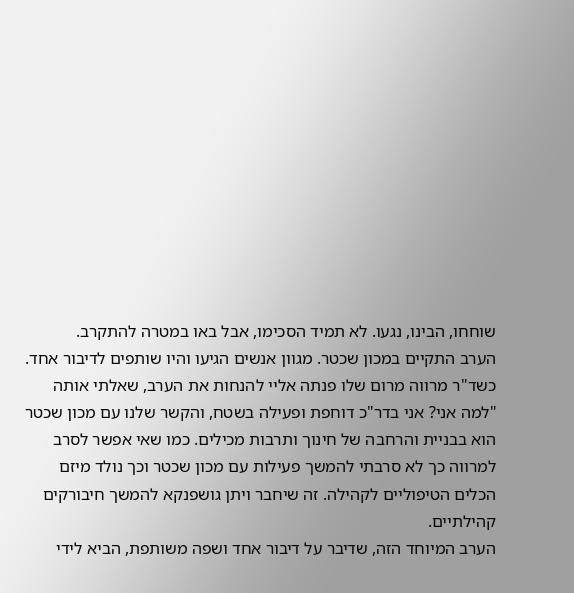שוחחו, הבינו, נגעו. לא תמיד הסכימו, אבל באו במטרה להתקרב.
הערב התקיים במכון שכטר. מגוון אנשים הגיעו והיו שותפים לדיבור אחד. כשד"ר מרווה מרום שלו פנתה אליי להנחות את הערב, שאלתי אותה "למה אני? אני בדר"כ דוחפת ופעילה בשטח, והקשר שלנו עם מכון שכטר הוא בבניית והרחבה של חינוך ותרבות מכילים. כמו שאי אפשר לסרב למרווה כך לא סרבתי להמשך פעילות עם מכון שכטר וכך נולד מיזם הכלים הטיפוליים לקהילה. זה שיחבר ויתן גושפנקא להמשך חיבורקים קהילתיים.
הערב המיוחד הזה, שדיבר על דיבור אחד ושפה משותפת, הביא לידי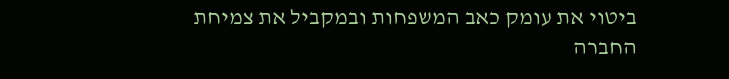ביטוי את עומק כאב המשפחות ובמקביל את צמיחת החברה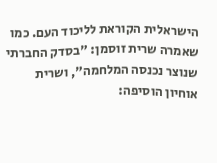הישראלית הקוראת לליכוד העם. כמו שאמרה שרית זוסמן: "בסדק החברתי שנוצר נכנסה המלחמה", ושרית אוחיון הוסיפה: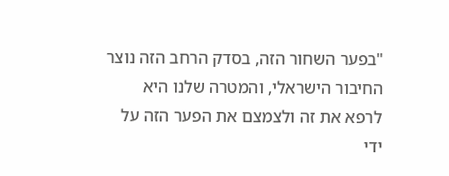"בפער השחור הזה, בסדק הרחב הזה נוצר החיבור הישראלי, והמטרה שלנו היא לרפא את זה ולצמצם את הפער הזה על ידי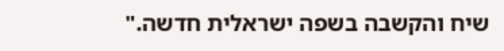שיח והקשבה בשפה ישראלית חדשה."